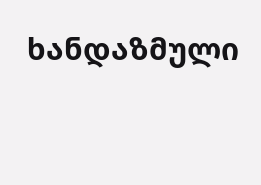ხანდაზმული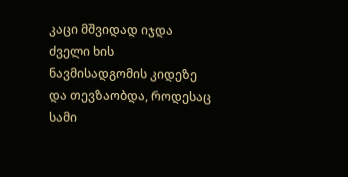კაცი მშვიდად იჯდა ძველი ხის ნავმისადგომის კიდეზე და თევზაობდა, როდესაც სამი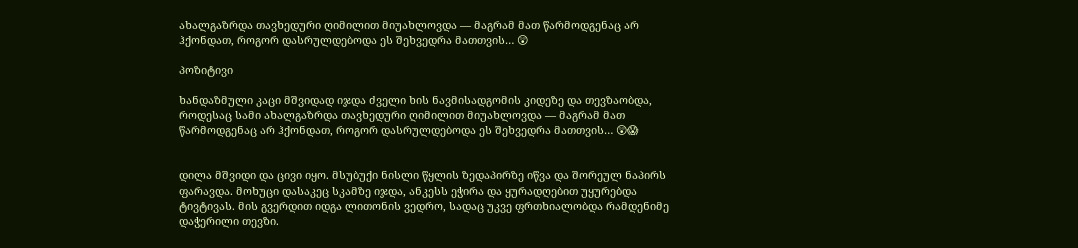ახალგაზრდა თავხედური ღიმილით მიუახლოვდა — მაგრამ მათ წარმოდგენაც არ ჰქონდათ, როგორ დასრულდებოდა ეს შეხვედრა მათთვის… 😲

პოზიტივი

ხანდაზმული კაცი მშვიდად იჯდა ძველი ხის ნავმისადგომის კიდეზე და თევზაობდა, როდესაც სამი ახალგაზრდა თავხედური ღიმილით მიუახლოვდა — მაგრამ მათ წარმოდგენაც არ ჰქონდათ, როგორ დასრულდებოდა ეს შეხვედრა მათთვის… 😲😱


დილა მშვიდი და ცივი იყო. მსუბუქი ნისლი წყლის ზედაპირზე იწვა და შორეულ ნაპირს ფარავდა. მოხუცი დასაკეც სკამზე იჯდა, ანკესს ეჭირა და ყურადღებით უყურებდა ტივტივას. მის გვერდით იდგა ლითონის ვედრო, სადაც უკვე ფრთხიალობდა რამდენიმე დაჭერილი თევზი.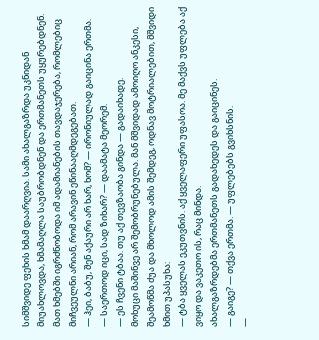სიმშვიდე ფეხის ხმამ დაარღვია. სამი ახალგაზრდა უკნიდან მიუახლოვდა, ხმამაღლა საუბრობდნენ და ერთმანეთს უყურებდნენ. მათ ხმებში იგრძნობოდა იმ ადამიანების თავდაჯერება, რომლებიც მიჩვეულნი არიან, რომ არავინ ეწინააღმდეგებათ.
— ჰეი, ბაბუ, შენ აქაური არ ხარ, ხომ? — ირონიულად გაიცინა ერთმა.
— საერთოდ იცი, სად ზიხარ? — დაამატა მეორემ.
— ეს ჩვენი ტბაა. თუ აქ თევზაობა გინდა — გადაიხადე.
მოხუცი მაშინვე არ შემობრუნებულა. მან მშვიდად ამოიღო ანკესი, შეამოწმა ძუა და მხოლოდ ამის შემდეგ, ოდნავ მოტრიალებით, მშვიდი ხმით უპასუხა:
— ტბა ყველას ეკუთვნის. აქ ყველაფერი უფასოა. მე მაქვს უფლება აქ ვიყო და ვაკეთო ის, რაც მინდა.
ახალგაზრდებმა ერთმანეთს გადახედეს და გაიცინეს.
— გაიგე? — თქვა ერთმა. — უფლებებს გვიხსნის.
—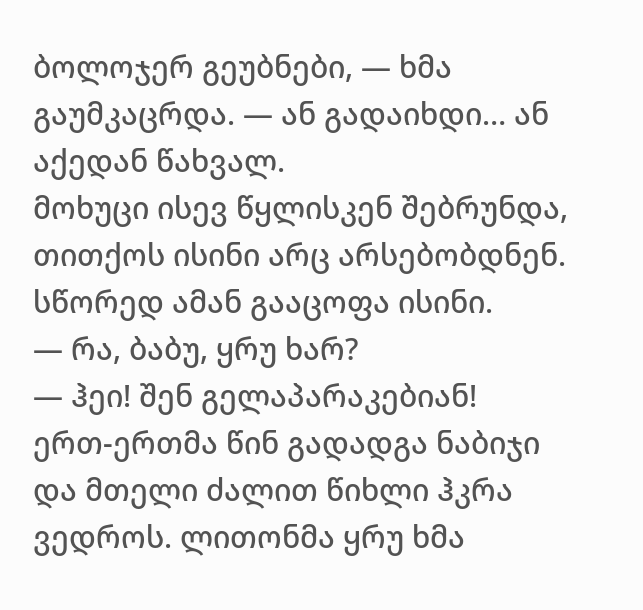ბოლოჯერ გეუბნები, — ხმა გაუმკაცრდა. — ან გადაიხდი… ან აქედან წახვალ.
მოხუცი ისევ წყლისკენ შებრუნდა, თითქოს ისინი არც არსებობდნენ. სწორედ ამან გააცოფა ისინი.
— რა, ბაბუ, ყრუ ხარ?
— ჰეი! შენ გელაპარაკებიან!
ერთ-ერთმა წინ გადადგა ნაბიჯი და მთელი ძალით წიხლი ჰკრა ვედროს. ლითონმა ყრუ ხმა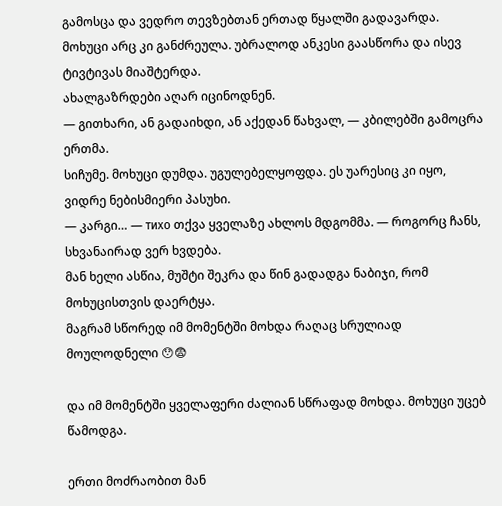გამოსცა და ვედრო თევზებთან ერთად წყალში გადავარდა.
მოხუცი არც კი განძრეულა. უბრალოდ ანკესი გაასწორა და ისევ ტივტივას მიაშტერდა.
ახალგაზრდები აღარ იცინოდნენ.
— გითხარი, ან გადაიხდი, ან აქედან წახვალ, — კბილებში გამოცრა ერთმა.
სიჩუმე. მოხუცი დუმდა. უგულებელყოფდა. ეს უარესიც კი იყო, ვიდრე ნებისმიერი პასუხი.
— კარგი… — тихо თქვა ყველაზე ახლოს მდგომმა. — როგორც ჩანს, სხვანაირად ვერ ხვდება.
მან ხელი ასწია, მუშტი შეკრა და წინ გადადგა ნაბიჯი, რომ მოხუცისთვის დაერტყა.
მაგრამ სწორედ იმ მომენტში მოხდა რაღაც სრულიად მოულოდნელი 😯😨

და იმ მომენტში ყველაფერი ძალიან სწრაფად მოხდა. მოხუცი უცებ წამოდგა.

ერთი მოძრაობით მან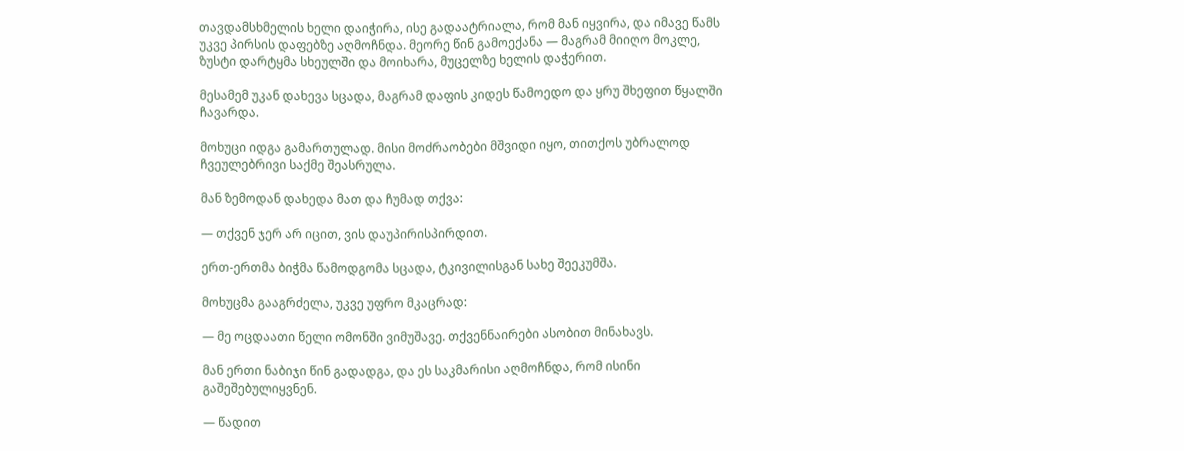თავდამსხმელის ხელი დაიჭირა, ისე გადაატრიალა, რომ მან იყვირა, და იმავე წამს უკვე პირსის დაფებზე აღმოჩნდა. მეორე წინ გამოექანა — მაგრამ მიიღო მოკლე, ზუსტი დარტყმა სხეულში და მოიხარა, მუცელზე ხელის დაჭერით.

მესამემ უკან დახევა სცადა, მაგრამ დაფის კიდეს წამოედო და ყრუ შხეფით წყალში ჩავარდა.

მოხუცი იდგა გამართულად. მისი მოძრაობები მშვიდი იყო, თითქოს უბრალოდ ჩვეულებრივი საქმე შეასრულა.

მან ზემოდან დახედა მათ და ჩუმად თქვა:

— თქვენ ჯერ არ იცით, ვის დაუპირისპირდით.

ერთ-ერთმა ბიჭმა წამოდგომა სცადა, ტკივილისგან სახე შეეკუმშა.

მოხუცმა გააგრძელა, უკვე უფრო მკაცრად:

— მე ოცდაათი წელი ომონში ვიმუშავე. თქვენნაირები ასობით მინახავს.

მან ერთი ნაბიჯი წინ გადადგა, და ეს საკმარისი აღმოჩნდა, რომ ისინი გაშეშებულიყვნენ.

— წადით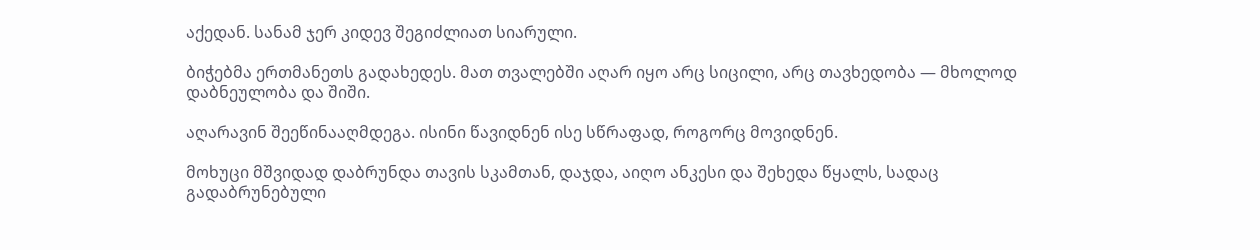აქედან. სანამ ჯერ კიდევ შეგიძლიათ სიარული.

ბიჭებმა ერთმანეთს გადახედეს. მათ თვალებში აღარ იყო არც სიცილი, არც თავხედობა — მხოლოდ დაბნეულობა და შიში.

აღარავინ შეეწინააღმდეგა. ისინი წავიდნენ ისე სწრაფად, როგორც მოვიდნენ.

მოხუცი მშვიდად დაბრუნდა თავის სკამთან, დაჯდა, აიღო ანკესი და შეხედა წყალს, სადაც გადაბრუნებული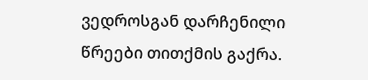ვედროსგან დარჩენილი წრეები თითქმის გაქრა.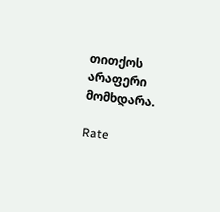თითქოს არაფერი მომხდარა.

Rate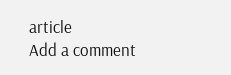article
Add a comment